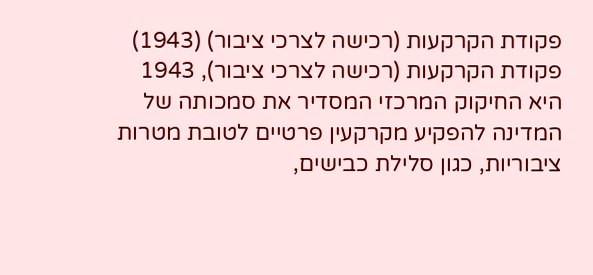פקודת הקרקעות (רכישה לצרכי ציבור) (1943)
פקודת הקרקעות (רכישה לצרכי ציבור), 1943 היא החיקוק המרכזי המסדיר את סמכותה של המדינה להפקיע מקרקעין פרטיים לטובת מטרות ציבוריות, כגון סלילת כבישים,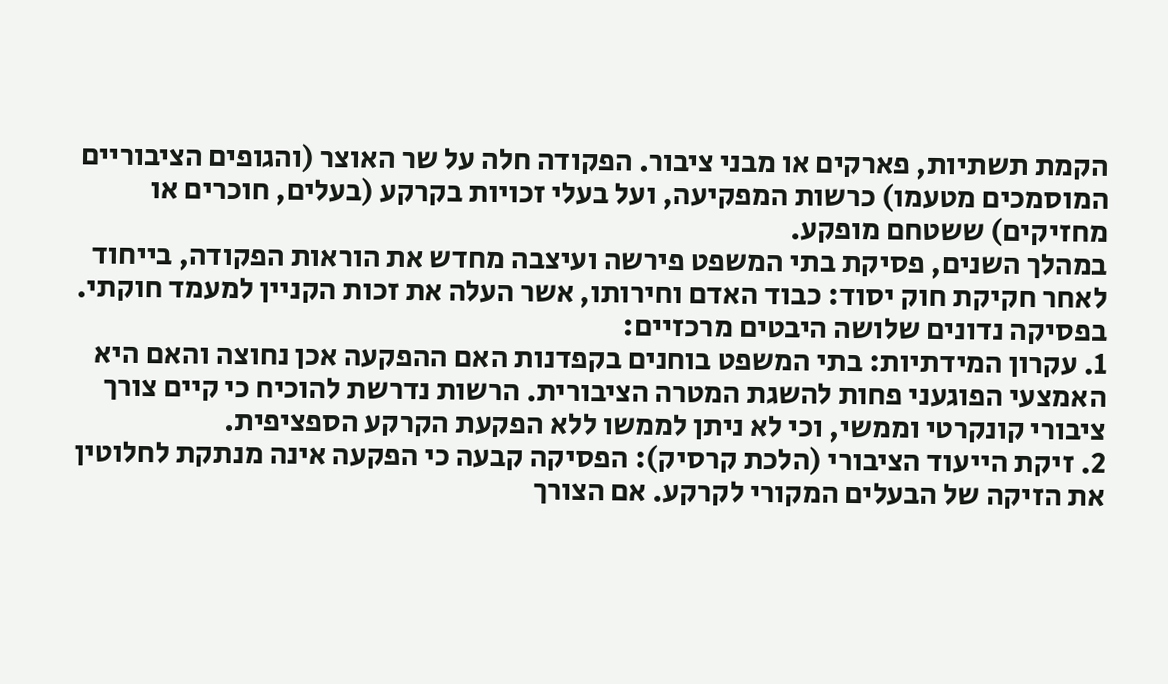הקמת תשתיות, פארקים או מבני ציבור. הפקודה חלה על שר האוצר (והגופים הציבוריים המוסמכים מטעמו) כרשות המפקיעה, ועל בעלי זכויות בקרקע (בעלים, חוכרים או מחזיקים) ששטחם מופקע.
במהלך השנים, פסיקת בתי המשפט פירשה ועיצבה מחדש את הוראות הפקודה, בייחוד לאחר חקיקת חוק יסוד: כבוד האדם וחירותו, אשר העלה את זכות הקניין למעמד חוקתי. בפסיקה נדונים שלושה היבטים מרכזיים:
1. עקרון המידתיות: בתי המשפט בוחנים בקפדנות האם ההפקעה אכן נחוצה והאם היא האמצעי הפוגעני פחות להשגת המטרה הציבורית. הרשות נדרשת להוכיח כי קיים צורך ציבורי קונקרטי וממשי, וכי לא ניתן לממשו ללא הפקעת הקרקע הספציפית.
2. זיקת הייעוד הציבורי (הלכת קרסיק): הפסיקה קבעה כי הפקעה אינה מנתקת לחלוטין את הזיקה של הבעלים המקורי לקרקע. אם הצורך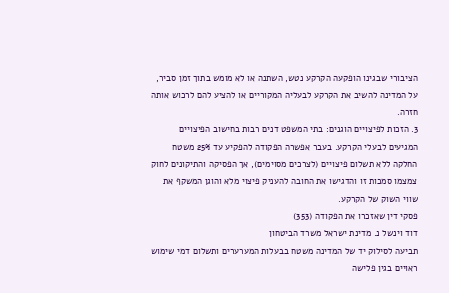הציבורי שבגינו הופקעה הקרקע נטש, השתנה או לא מומש בתוך זמן סביר, על המדינה להשיב את הקרקע לבעליה המקוריים או להציע להם לרכוש אותה חזרה.
3. הזכות לפיצויים הוגנים: בתי המשפט דנים רבות בחישוב הפיצויים המגיעים לבעלי הקרקע. בעבר אפשרה הפקודה להפקיע עד 25% משטח החלקה ללא תשלום פיצויים (לצרכים מסוימים), אך הפסיקה והתיקונים לחוק צמצמו סמכות זו והדגישו את החובה להעניק פיצוי מלא והוגן המשקף את שווי השוק של הקרקע.
פסקי דין שאזכרו את הפקודה (353)
דוד וינשל נ. מדינת ישראל משרד הביטחון
תביעה לסילוק יד של המדינה משטח בבעלות המערערים ותשלום דמי שימוש ראויים בגין פלישה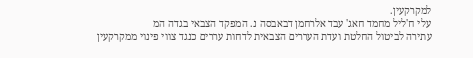למקרקעין.
עלי ח'ליל מחמד חאג' עבד אלרחמן דבאבסה נ. המפקד הצבאי בגדה המ
עתירה לביטול החלטת ועדת העררים הצבאית לדחות עררים כנגד צווי פינוי ממקרקעין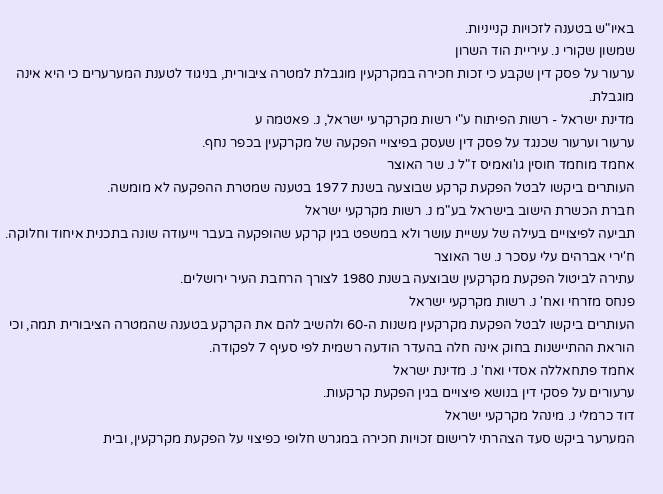באיו"ש בטענה לזכויות קנייניות.
שמשון שקורי נ. עיריית הוד השרון
ערעור על פסק דין שקבע כי זכות חכירה במקרקעין מוגבלת למטרה ציבורית, בניגוד לטענת המערערים כי היא אינה מוגבלת.
מדינת ישראל - רשות הפיתוח ע"י רשות מקרקרעי ישראל, נ. פאטמה ע
ערעור וערעור שכנגד על פסק דין שעסק בפיצויי הפקעה של מקרקעין בכפר נחף.
אחמד מוחמד חוסין גו'ואמיס ז"ל נ. שר האוצר
העותרים ביקשו לבטל הפקעת קרקע שבוצעה בשנת 1977 בטענה שמטרת ההפקעה לא מומשה.
חברת הכשרת הישוב בישראל בע"מ נ. רשות מקרקעי ישראל
תביעה לפיצויים בעילה של עשיית עושר ולא במשפט בגין קרקע שהופקעה בעבר וייעודה שונה בתכנית איחוד וחלוקה.
ח'ירי אברהים עלי עסכר נ. שר האוצר
עתירה לביטול הפקעת מקרקעין שבוצעה בשנת 1980 לצורך הרחבת העיר ירושלים.
פנחס מזרחי ואח' נ. רשות מקרקעי ישראל
העותרים ביקשו לבטל הפקעת מקרקעין משנות ה-60 ולהשיב להם את הקרקע בטענה שהמטרה הציבורית תמה, וכי הוראת ההתיישנות בחוק אינה חלה בהעדר הודעה רשמית לפי סעיף 7 לפקודה.
אחמד פתחאללה אסדי ואח' נ. מדינת ישראל
ערעורים על פסקי דין בנושא פיצויים בגין הפקעת קרקעות.
דוד כרמלי נ. מינהל מקרקעי ישראל
המערער ביקש סעד הצהרתי לרישום זכויות חכירה במגרש חלופי כפיצוי על הפקעת מקרקעין, ובית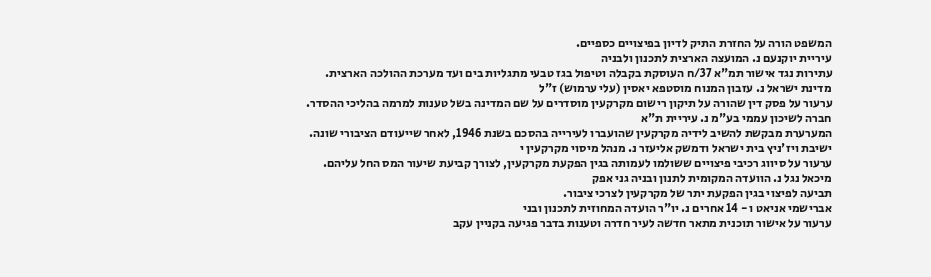המשפט הורה על החזרת התיק לדיון בפיצויים כספיים.
עיריית יוקנעם נ. המועצה הארצית לתכנון ולבניה
עתירות נגד אישור תמ"א 37/ח העוסקת בקבלה וטיפול בגז טבעי מתגליות בים ועד מערכת ההולכה הארצית.
מדינת ישראל נ. עזבון המנוח מוסטפא יאסין (עלי ערמוש) ז"ל
ערעור על פסק דין שהורה על תיקון רישום מקרקעין מוסדרים על שם המדינה בשל טענות למרמה בהליכי ההסדר.
חברה לשיכון עממי בע"מ נ. עיריית ת"א
המערערת מבקשת להשיב לידיה מקרקעין שהועברו לעירייה בהסכם בשנת 1946, לאחר שייעודם הציבורי שונה.
ישיבת ויז'ניץ בית ישראל ודמשק אליעזר נ. מנהל מיסוי מקרקעין י
ערעור על סיווג רכיבי פיצויים ששולמו לעמותה בגין הפקעת מקרקעין, לצורך קביעת שיעור המס החל עליהם.
מיכאל נגל נ. הוועדה המקומית לתנון ובניה גני אפק
תביעה לפיצוי בגין הפקעת יתר של מקרקעין לצרכי ציבור.
אברישמי אניאט ו - 14 אחרים נ. יו"ר הועדה המחוזית לתכנון ובני
ערעור על אישור תוכנית מתאר חדשה לעיר חדרה וטענות בדבר פגיעה בקניין עקב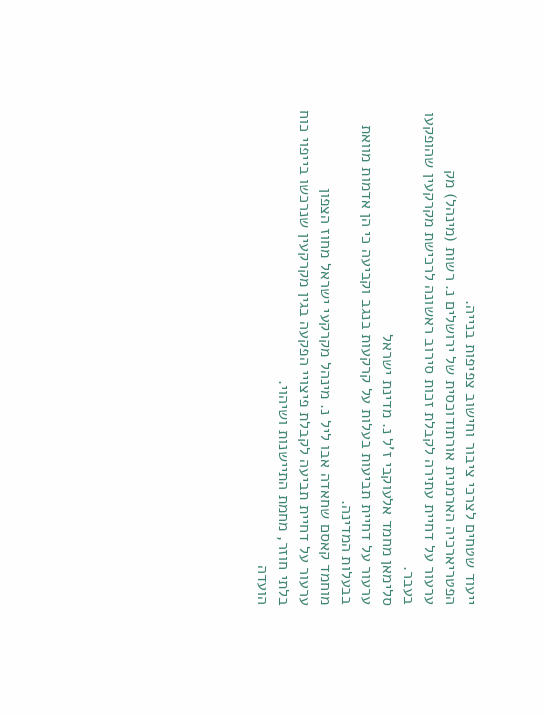ייעוד שטחים לצרכי ציבור וחישוב צפיפות בנייה.
הפטריארכיה הארמנית אורתודוכסית של ירושלים נ. רשות (מינהל) מק
ערעור על דחיית עתירה לקבלת זכות סירוב ראשונה לרכישת מקרקעין שהופקעו בעבר.
סלימאן מחמד אלעוקבי ז'ל נ. מדינת ישראל
ערעור על דחיית תביעות בעלות על קרקעות בנגב וקביעה כי הן אדמות מוואת בבעלות המדינה.
מוחמד קאסם שחאדה אבו ליל נ. מינהל מקרקעי ישראל מחוז הצפון
ערעור על דחיית תביעה לקבלת פיצויי הפקעה בגין מקרקעין שנרכשו בייפוי כוח בלתי חוזר, מחמת התיישנות ושיהוי.
הועדה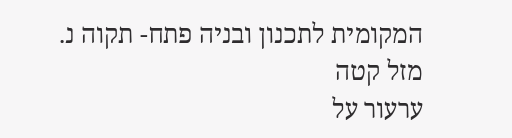המקומית לתכנון ובניה פתח- תקוה נ. מזל קטה
ערעור על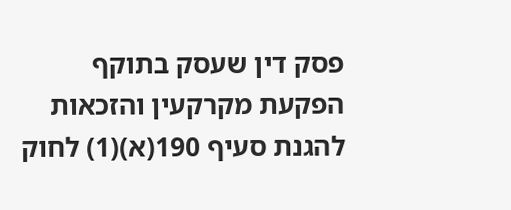פסק דין שעסק בתוקף הפקעת מקרקעין והזכאות להגנת סעיף 190(א)(1) לחוק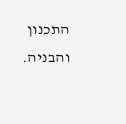התכנון והבניה.